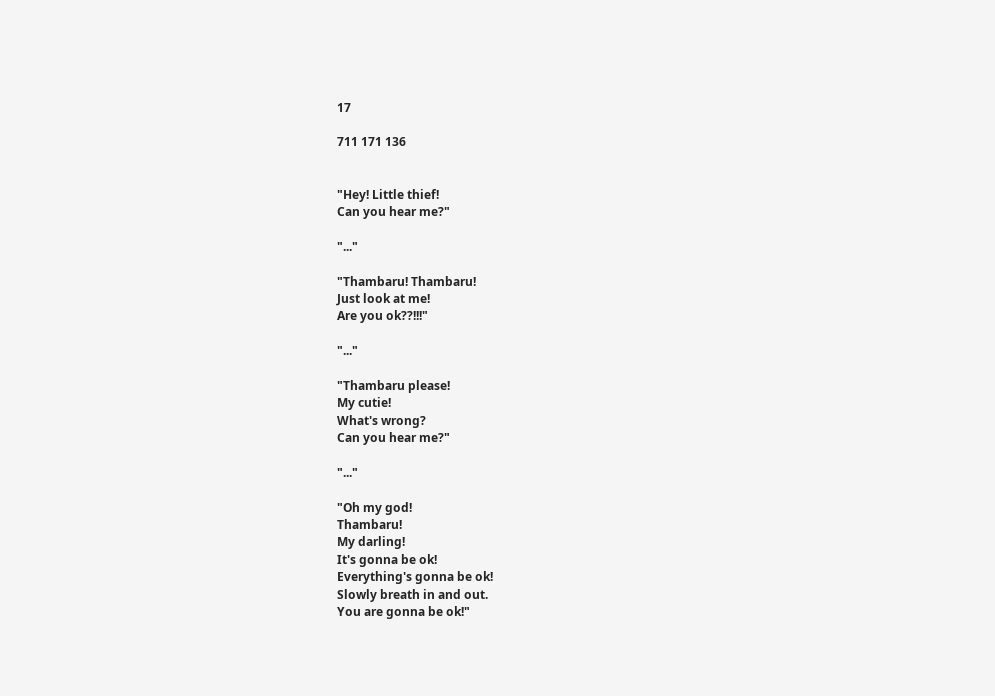17

711 171 136


"Hey! Little thief!
Can you hear me?"

"..."

"Thambaru! Thambaru!
Just look at me!
Are you ok??!!!"

"..."

"Thambaru please!
My cutie!
What's wrong?
Can you hear me?"

"..."

"Oh my god!
Thambaru!
My darling!
It's gonna be ok!
Everything's gonna be ok!
Slowly breath in and out.
You are gonna be ok!"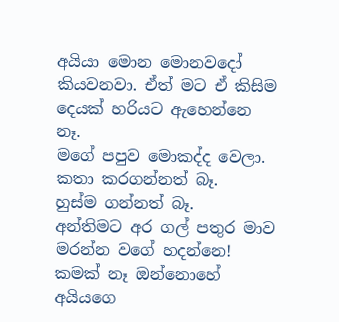අයියා මොන මොනවදෝ කියවනවා. ඒත් මට ඒ කිසිම දෙයක් හරියට ඇහෙන්නෙ නෑ.
මගේ පපුව මොකද්ද වෙලා.
කතා කරගන්නත් බෑ.
හුස්ම ගන්නත් බෑ.
අන්තිමට අර ගල් පතුර මාව මරන්න වගේ හදන්නෙ!
කමක් නෑ ඔන්නොහේ අයියගෙ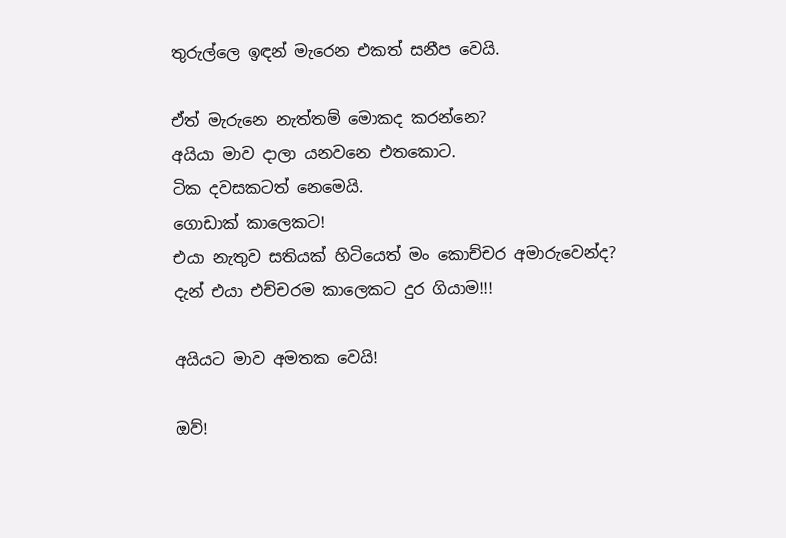තුරුල්ලෙ ඉඳන් මැරෙන එකත් සනීප වෙයි.

ඒත් මැරුනෙ නැත්තම් මොකද කරන්නෙ?
අයියා මාව දාලා යනවනෙ එතකොට.
ටික දවසකටත් නෙමෙයි.
ගොඩාක් කාලෙකට!
එයා නැතුව සතියක් හිටියෙත් මං කොච්චර අමාරුවෙන්ද?
දැන් එයා එච්චරම කාලෙකට දුර ගියාම!!!

අයියට මාව අමතක වෙයි!

ඔව්!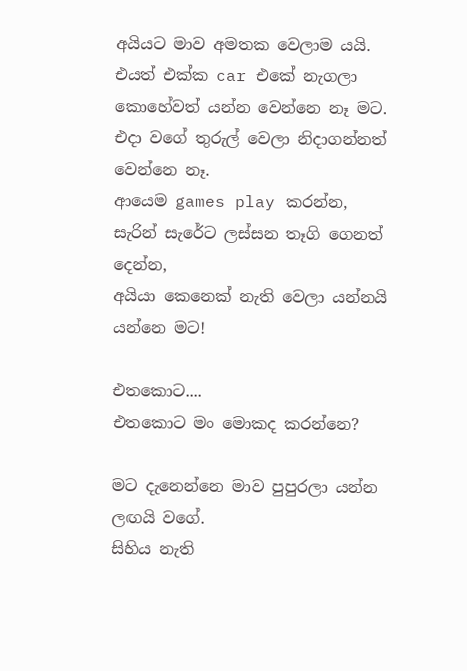අයියට මාව අමතක වෙලාම යයි.
එයත් එක්ක car එකේ නැගලා කොහේවත් යන්න වෙන්නෙ නෑ මට.
එදා වගේ තුරුල් වෙලා නිදාගන්නත් වෙන්නෙ නෑ.
ආයෙම games play කරන්න, සැරින් සැරේට ලස්සන තෑගි ගෙනත් දෙන්න,
අයියා කෙනෙක් නැති වෙලා යන්නයි යන්නෙ මට!

එතකොට....
එතකොට මං මොකද කරන්නෙ?

මට දැනෙන්නෙ මාව පුපුරලා යන්න ලඟයි වගේ.
සිහිය නැති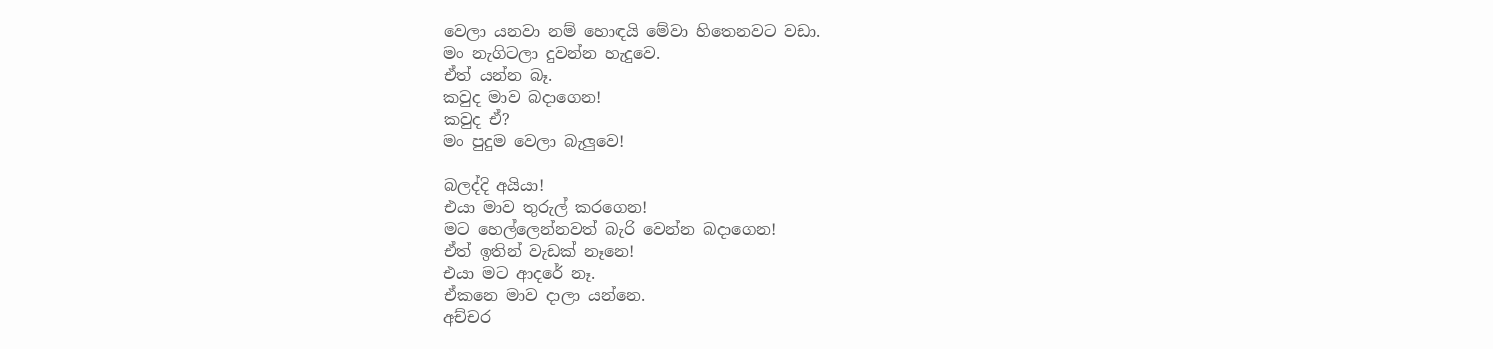වෙලා යනවා නම් හොඳයි මේවා හිතෙනවට වඩා.
මං නැගිටලා දුවන්න හැදුවෙ.
ඒත් යන්න බෑ.
කවුද මාව බදාගෙන!
කවුද ඒ?
මං පුදුම වෙලා බැලුවෙ!

බලද්දි අයියා!
එයා මාව තුරුල් කරගෙන!
මට හෙල්ලෙන්නවත් බැරි වෙන්න බදාගෙන!
ඒත් ඉතින් වැඩක් නෑනෙ!
එයා මට ආදරේ නෑ.
ඒකනෙ මාව දාලා යන්නෙ.
අච්චර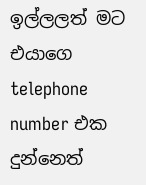ඉල්ලලත් මට එයාගෙ telephone number එක දුන්නෙත්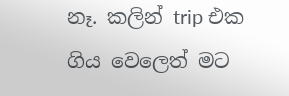නෑ. කලින් trip එක ගිය වෙලෙත් මට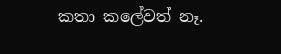කතා කලේවත් නෑ.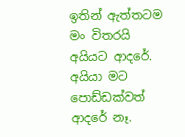ඉතින් ඇත්තටම මං විතරයි අයියට ආදරේ. අයියා මට පොඩ්ඩක්වත් ආදරේ නෑ.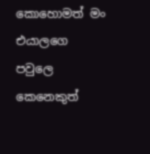කොහොමත් මං එයාලගෙ පවුලෙ කෙනෙකුත්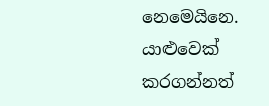නෙමෙයිනෙ. යාළුවෙක් කරගන්නත්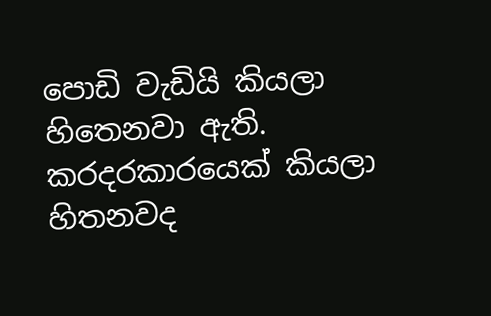පොඩි වැඩියි කියලා හිතෙනවා ඇති.
කරදරකාරයෙක් කියලා හිතනවද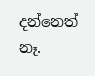දන්නෙත් නෑ.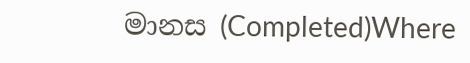මානස (Completed)Where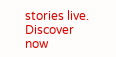stories live. Discover now